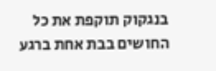בנגקוק תוקפת את כל החושים בבת אחת ברגע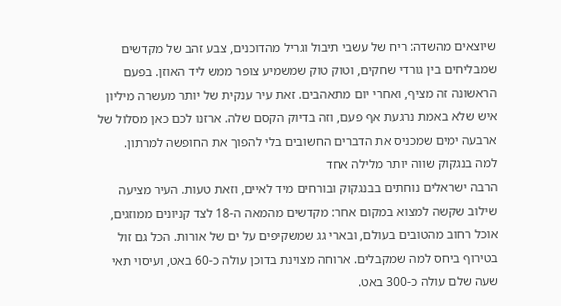שיוצאים מהשדה: ריח של עשבי תיבול וגריל מהדוכנים, צבע זהב של מקדשים שמבליחים בין גורדי שחקים, וטוק טוק שמשמיע צופר ממש ליד האוזן. בפעם הראשונה זה מציף, ואחרי יום מתאהבים. זאת עיר ענקית של יותר מעשרה מיליון איש שלא באמת נרגעת אף פעם, וזה בדיוק הקסם שלה. ארזנו לכם כאן מסלול של ארבעה ימים שמכניס את הדברים החשובים בלי להפוך את החופשה למרתון.
למה בנגקוק שווה יותר מלילה אחד
הרבה ישראלים נוחתים בבנגקוק ובורחים מיד לאיים, וזאת טעות. העיר מציעה שילוב שקשה למצוא במקום אחר: מקדשים מהמאה ה-18 לצד קניונים ממוזגים, אוכל רחוב מהטובים בעולם, ובארי גג שמשקיפים על ים של אורות. הכל גם זול בטירוף ביחס למה שמקבלים. ארוחה מצוינת בדוכן עולה כ-60 באט, ועיסוי תאי שעה שלם עולה כ-300 באט.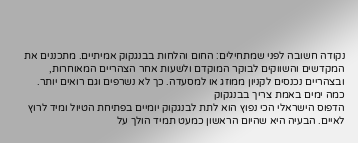נקודה חשובה לפני שמתחילים: החום והלחות בבנגקוק אמיתיים. מתכננים את המקדשים והשווקים לבוקר המוקדם ולשעות אחר הצהריים המאוחרות, ובצהריים נכנסים לקניון ממוזג או למסעדה. כך לא נשרפים וגם רואים יותר.
כמה ימים באמת צריך בבנגקוק
הדפוס הישראלי הכי נפוץ הוא לתת לבנגקוק יומיים בפתיחת הטיול ומיד לרוץ לאיים. הבעיה היא שהיום הראשון כמעט תמיד הולך על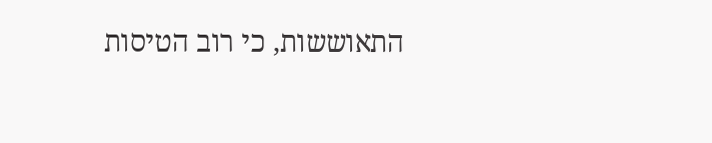התאוששות, כי רוב הטיסות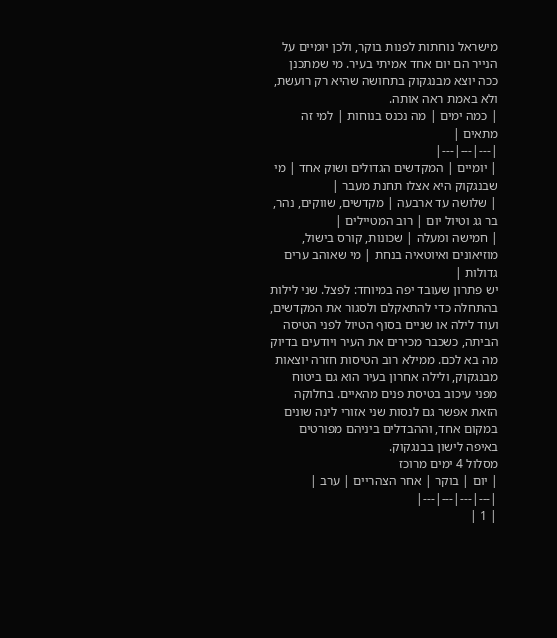מישראל נוחתות לפנות בוקר, ולכן יומיים על הנייר הם יום אחד אמיתי בעיר. מי שמתכנן ככה יוצא מבנגקוק בתחושה שהיא רק רועשת, ולא באמת ראה אותה.
| כמה ימים | מה נכנס בנוחות | למי זה מתאים |
|---|---|---|
| יומיים | המקדשים הגדולים ושוק אחד | מי שבנגקוק היא אצלו תחנת מעבר |
| שלושה עד ארבעה | מקדשים, שווקים, נהר, בר גג וטיול יום | רוב המטיילים |
| חמישה ומעלה | שכונות, קורס בישול, מוזיאונים ואיוטאיה בנחת | מי שאוהב ערים גדולות |
יש פתרון שעובד יפה במיוחד: לפצל. שני לילות בהתחלה כדי להתאקלם ולסגור את המקדשים, ועוד לילה או שניים בסוף הטיול לפני הטיסה הביתה, כשכבר מכירים את העיר ויודעים בדיוק מה בא לכם. ממילא רוב הטיסות חזרה יוצאות מבנגקוק, ולילה אחרון בעיר הוא גם ביטוח מפני עיכוב בטיסת פנים מהאיים. בחלוקה הזאת אפשר גם לנסות שני אזורי לינה שונים במקום אחד, וההבדלים ביניהם מפורטים באיפה לישון בבנגקוק.
מסלול 4 ימים מרוכז
| יום | בוקר | אחר הצהריים | ערב |
|---|---|---|---|
| 1 |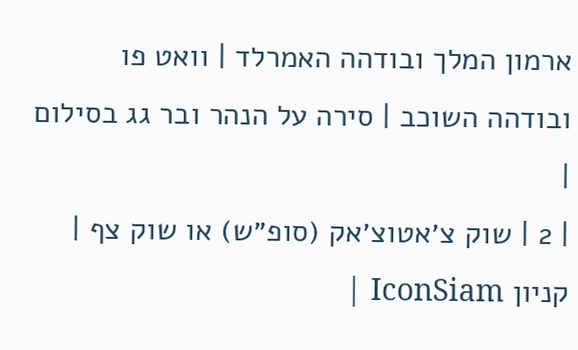ארמון המלך ובודהה האמרלד | וואט פו ובודהה השוכב | סירה על הנהר ובר גג בסילום |
| 2 | שוק צ׳אטוצ׳אק (סופ״ש) או שוק צף | קניון IconSiam |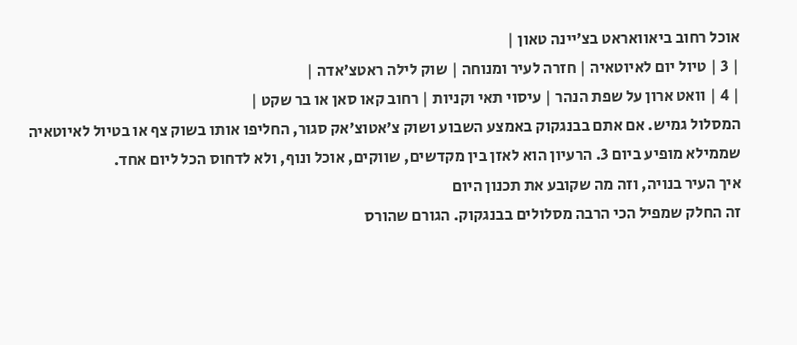אוכל רחוב ביאוואראט בצ׳יינה טאון |
| 3 | טיול יום לאיוטאיה | חזרה לעיר ומנוחה | שוק לילה ראטצ׳אדה |
| 4 | וואט ארון על שפת הנהר | עיסוי תאי וקניות | רחוב קאו סאן או בר שקט |
המסלול גמיש. אם אתם בבנגקוק באמצע השבוע ושוק צ׳אטוצ׳אק סגור, החליפו אותו בשוק צף או בטיול לאיוטאיה שממילא מופיע ביום 3. הרעיון הוא לאזן בין מקדשים, שווקים, אוכל ונוף, ולא לדחוס הכל ליום אחד.
איך העיר בנויה, וזה מה שקובע את תכנון היום
זה החלק שמפיל הכי הרבה מסלולים בבנגקוק. הגורם שהורס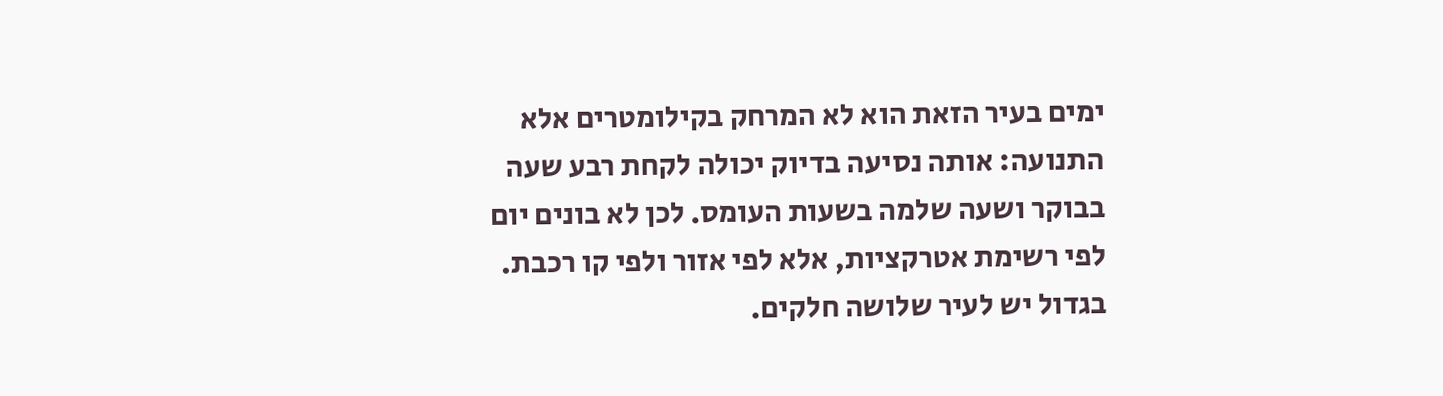ימים בעיר הזאת הוא לא המרחק בקילומטרים אלא התנועה: אותה נסיעה בדיוק יכולה לקחת רבע שעה בבוקר ושעה שלמה בשעות העומס. לכן לא בונים יום לפי רשימת אטרקציות, אלא לפי אזור ולפי קו רכבת.
בגדול יש לעיר שלושה חלקים.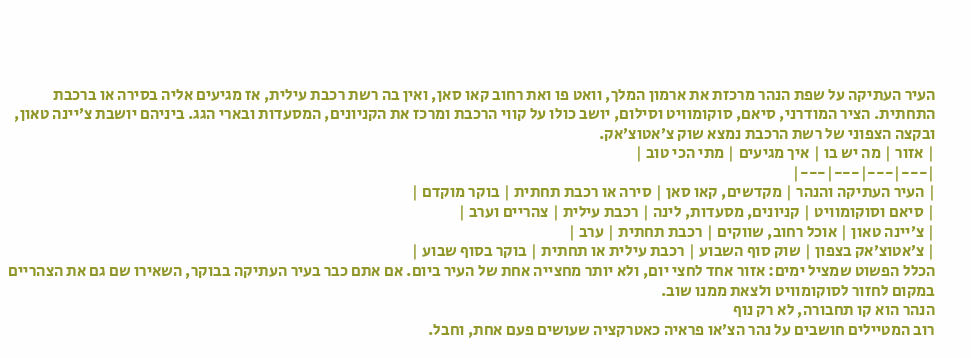העיר העתיקה על שפת הנהר מרכזת את ארמון המלך, וואט פו ואת רחוב קאו סאן, ואין בה רשת רכבת עילית, אז מגיעים אליה בסירה או ברכבת התחתית. הציר המודרני, סיאם, סוקומוויט וסילום, יושב כולו על קווי הרכבת ומרכז את הקניונים, המסעדות ובארי הגג. ביניהם יושבת צ׳יינה טאון, ובקצה הצפוני של רשת הרכבת נמצא שוק צ׳אטוצ׳אק.
| אזור | מה יש בו | איך מגיעים | מתי הכי טוב |
|---|---|---|---|
| העיר העתיקה והנהר | מקדשים, קאו סאן | סירה או רכבת תחתית | בוקר מוקדם |
| סיאם וסוקומוויט | קניונים, מסעדות, לינה | רכבת עילית | צהריים וערב |
| צ׳יינה טאון | אוכל רחוב, שווקים | רכבת תחתית | ערב |
| צ׳אטוצ׳אק בצפון | שוק סוף השבוע | רכבת עילית או תחתית | בוקר בסוף שבוע |
הכלל הפשוט שמציל ימים: אזור אחד לחצי יום, ולא יותר מחצייה אחת של העיר ביום. אם אתם כבר בעיר העתיקה בבוקר, השאירו שם גם את הצהריים במקום לחזור לסוקומוויט ולצאת ממנו שוב.
הנהר הוא קו תחבורה, לא רק נוף
רוב המטיילים חושבים על נהר הצ׳או פראיה כאטרקציה שעושים פעם אחת, וחבל.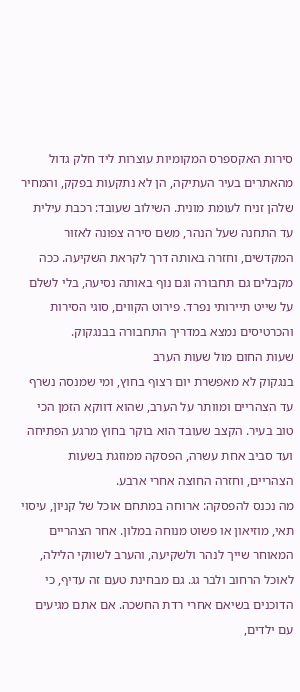סירות האקספרס המקומיות עוצרות ליד חלק גדול מהאתרים בעיר העתיקה, הן לא נתקעות בפקק, והמחיר שלהן זניח לעומת מונית. השילוב שעובד: רכבת עילית עד התחנה שעל הנהר, משם סירה צפונה לאזור המקדשים, וחזרה באותה דרך לקראת השקיעה. ככה מקבלים גם תחבורה וגם נוף באותה נסיעה, בלי לשלם על שייט תיירותי נפרד. פירוט הקווים, סוגי הסירות והכרטיסים נמצא במדריך התחבורה בבנגקוק.
שעות החום מול שעות הערב
בנגקוק לא מאפשרת יום רצוף בחוץ, ומי שמנסה נשרף עד הצהריים ומוותר על הערב, שהוא דווקא הזמן הכי טוב בעיר. הקצב שעובד הוא בוקר בחוץ מרגע הפתיחה ועד סביב אחת עשרה, הפסקה ממוזגת בשעות הצהריים, וחזרה החוצה אחרי ארבע.
מה נכנס להפסקה: ארוחה במתחם אוכל של קניון, עיסוי תאי, מוזיאון או פשוט מנוחה במלון. אחר הצהריים המאוחר שייך לנהר ולשקיעה, והערב לשווקי הלילה, לאוכל הרחוב ולבר גג. גם מבחינת טעם זה עדיף, כי הדוכנים בשיאם אחרי רדת החשכה. אם אתם מגיעים עם ילדים,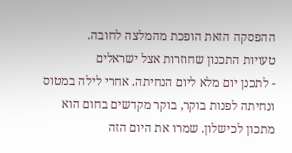ההפסקה הזאת הופכת מהמלצה לחובה.
טעויות התכנון שחוזרות אצל ישראלים
- לתכנן יום מלא ליום הנחיתה. אחרי לילה במטוס ונחיתה לפנות בוקר, בוקר מקדשים בחום הוא מתכון לכישלון. שמרו את היום הזה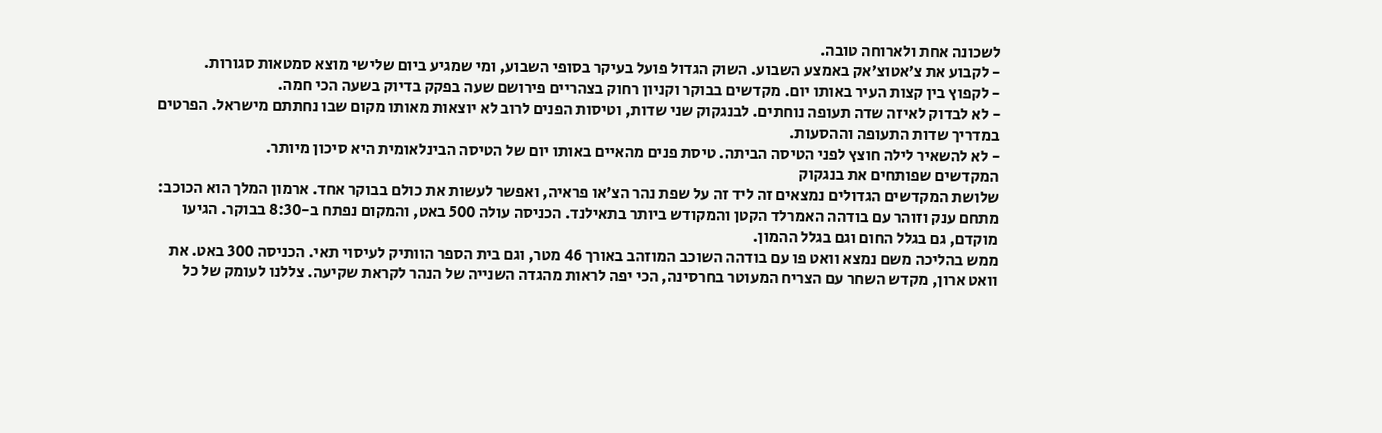לשכונה אחת ולארוחה טובה.
- לקבוע את צ׳אטוצ׳אק באמצע השבוע. השוק הגדול פועל בעיקר בסופי השבוע, ומי שמגיע ביום שלישי מוצא סמטאות סגורות.
- לקפוץ בין קצות העיר באותו יום. מקדשים בבוקר וקניון רחוק בצהריים פירושם שעה בפקק בדיוק בשעה הכי חמה.
- לא לבדוק לאיזה שדה תעופה נוחתים. לבנגקוק שני שדות, וטיסות הפנים לרוב לא יוצאות מאותו מקום שבו נחתתם מישראל. הפרטים במדריך שדות התעופה וההסעות.
- לא להשאיר לילה חוצץ לפני הטיסה הביתה. טיסת פנים מהאיים באותו יום של הטיסה הבינלאומית היא סיכון מיותר.
המקדשים שפותחים את בנגקוק
שלושת המקדשים הגדולים נמצאים זה ליד זה על שפת נהר הצ׳או פראיה, ואפשר לעשות את כולם בבוקר אחד. ארמון המלך הוא הכוכב: מתחם ענק וזוהר עם בודהה האמרלד הקטן והמקודש ביותר בתאילנד. הכניסה עולה 500 באט, והמקום נפתח ב-8:30 בבוקר. הגיעו מוקדם, גם בגלל החום וגם בגלל ההמון.
ממש בהליכה משם נמצא וואט פו עם בודהה השוכב המוזהב באורך 46 מטר, וגם בית הספר הוותיק לעיסוי תאי. הכניסה 300 באט. את וואט ארון, מקדש השחר עם הצריח המעוטר בחרסינה, הכי יפה לראות מהגדה השנייה של הנהר לקראת שקיעה. צללנו לעומק של כל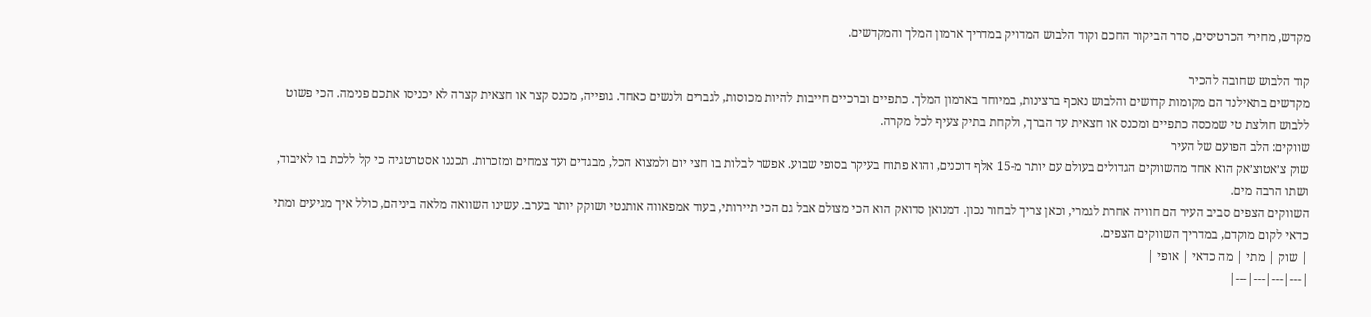מקדש, מחירי הכרטיסים, סדר הביקור החכם וקוד הלבוש המדויק במדריך ארמון המלך והמקדשים.

קוד הלבוש שחובה להכיר
מקדשים בתאילנד הם מקומות קדושים והלבוש נאכף ברצינות, במיוחד בארמון המלך. כתפיים וברכיים חייבות להיות מכוסות, לגברים ולנשים כאחד. גופייה, מכנס קצר או חצאית קצרה לא יכניסו אתכם פנימה. הכי פשוט ללבוש חולצת טי שמכסה כתפיים ומכנס או חצאית עד הברך, ולקחת בתיק צעיף לכל מקרה.
שווקים: הלב הפועם של העיר
שוק צ׳אטוצ׳אק הוא אחד מהשווקים הגדולים בעולם עם יותר מ-15 אלף דוכנים, והוא פתוח בעיקר בסופי שבוע. אפשר לבלות בו חצי יום ולמצוא הכל, מבגדים ועד צמחים ומזכרות. תכננו אסטרטגיה כי קל ללכת בו לאיבוד, ושתו הרבה מים.
השווקים הצפים סביב העיר הם חוויה אחרת לגמרי, וכאן צריך לבחור נכון. דמנואן סדואק הוא הכי מצולם אבל גם הכי תיירותי, בעוד אמפאווה אותנטי ושוקק יותר בערב. עשינו השוואה מלאה ביניהם, כולל איך מגיעים ומתי כדאי לקום מוקדם, במדריך השווקים הצפים.
| שוק | מתי | מה כדאי | אופי |
|---|---|---|---|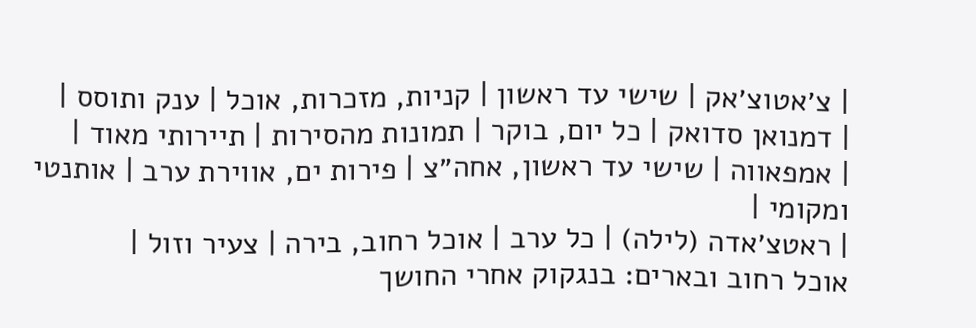| צ׳אטוצ׳אק | שישי עד ראשון | קניות, מזכרות, אוכל | ענק ותוסס |
| דמנואן סדואק | כל יום, בוקר | תמונות מהסירות | תיירותי מאוד |
| אמפאווה | שישי עד ראשון, אחה״צ | פירות ים, אווירת ערב | אותנטי ומקומי |
| ראטצ׳אדה (לילה) | כל ערב | אוכל רחוב, בירה | צעיר וזול |
אוכל רחוב ובארים: בנגקוק אחרי החושך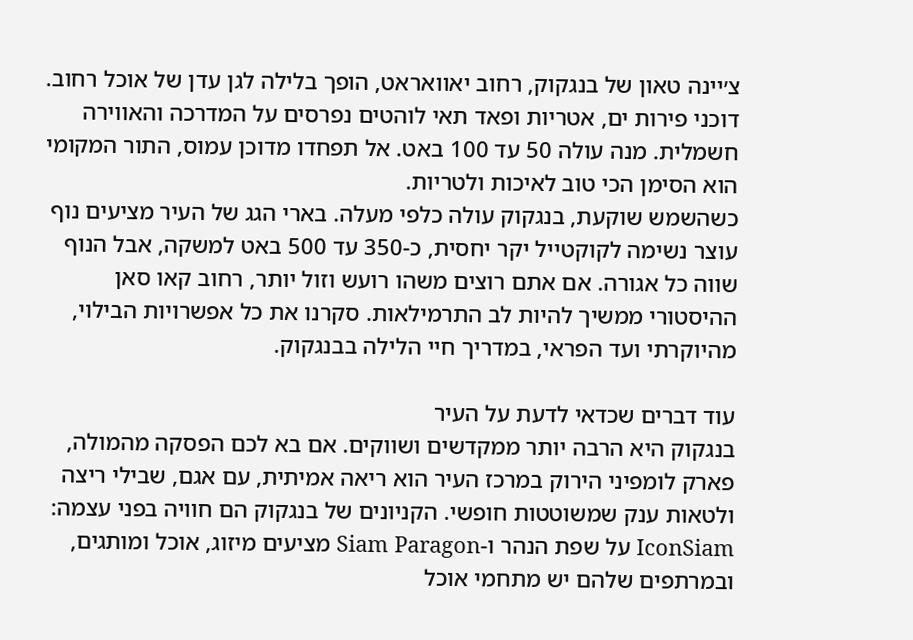צ׳יינה טאון של בנגקוק, רחוב יאוואראט, הופך בלילה לגן עדן של אוכל רחוב. דוכני פירות ים, אטריות ופאד תאי לוהטים נפרסים על המדרכה והאווירה חשמלית. מנה עולה 50 עד 100 באט. אל תפחדו מדוכן עמוס, התור המקומי הוא הסימן הכי טוב לאיכות ולטריות.
כשהשמש שוקעת, בנגקוק עולה כלפי מעלה. בארי הגג של העיר מציעים נוף עוצר נשימה לקוקטייל יקר יחסית, כ-350 עד 500 באט למשקה, אבל הנוף שווה כל אגורה. אם אתם רוצים משהו רועש וזול יותר, רחוב קאו סאן ההיסטורי ממשיך להיות לב התרמילאות. סקרנו את כל אפשרויות הבילוי, מהיוקרתי ועד הפראי, במדריך חיי הלילה בבנגקוק.

עוד דברים שכדאי לדעת על העיר
בנגקוק היא הרבה יותר ממקדשים ושווקים. אם בא לכם הפסקה מהמולה, פארק לומפיני הירוק במרכז העיר הוא ריאה אמיתית, עם אגם, שבילי ריצה ולטאות ענק שמשוטטות חופשי. הקניונים של בנגקוק הם חוויה בפני עצמה: IconSiam על שפת הנהר ו-Siam Paragon מציעים מיזוג, אוכל ומותגים, ובמרתפים שלהם יש מתחמי אוכל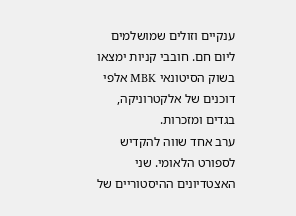ענקיים וזולים שמושלמים ליום חם. חובבי קניות ימצאו בשוק הסיטונאי MBK אלפי דוכנים של אלקטרוניקה, בגדים ומזכרות.
ערב אחד שווה להקדיש לספורט הלאומי. שני האצטדיונים ההיסטוריים של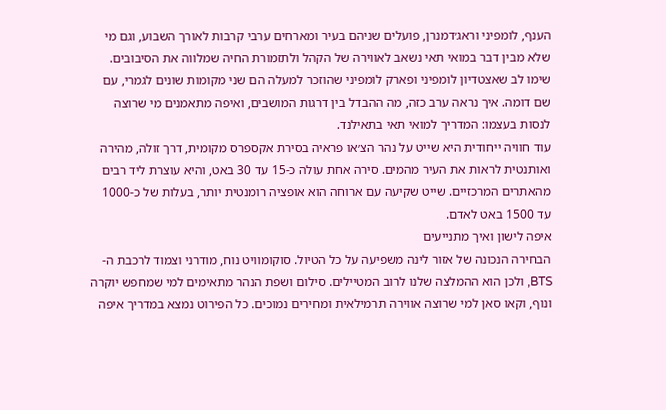הענף, לומפיני וראג׳דמנרן, פועלים שניהם בעיר ומארחים ערבי קרבות לאורך השבוע, וגם מי שלא מבין דבר במואי תאי נשאב לאווירה של הקהל ולתזמורת החיה שמלווה את הסיבובים. שימו לב שאצטדיון לומפיני ופארק לומפיני שהוזכר למעלה הם שני מקומות שונים לגמרי, עם שם דומה. איך נראה ערב כזה, מה ההבדל בין דרגות המושבים, ואיפה מתאמנים מי שרוצה לנסות בעצמו: המדריך למואי תאי בתאילנד.
עוד חוויה ייחודית היא שייט על נהר הצ׳או פראיה בסירת אקספרס מקומית, דרך זולה, מהירה ואותנטית לראות את העיר מהמים. סירה אחת עולה כ-15 עד 30 באט, והיא עוצרת ליד רבים מהאתרים המרכזיים. שייט שקיעה עם ארוחה הוא אופציה רומנטית יותר, בעלות של כ-1000 עד 1500 באט לאדם.
איפה לישון ואיך מתנייעים
הבחירה הנכונה של אזור לינה משפיעה על כל הטיול. סוקומוויט נוח, מודרני וצמוד לרכבת ה-BTS, ולכן הוא ההמלצה שלנו לרוב המטיילים. סילום ושפת הנהר מתאימים למי שמחפש יוקרה ונוף, וקאו סאן למי שרוצה אווירה תרמילאית ומחירים נמוכים. כל הפירוט נמצא במדריך איפה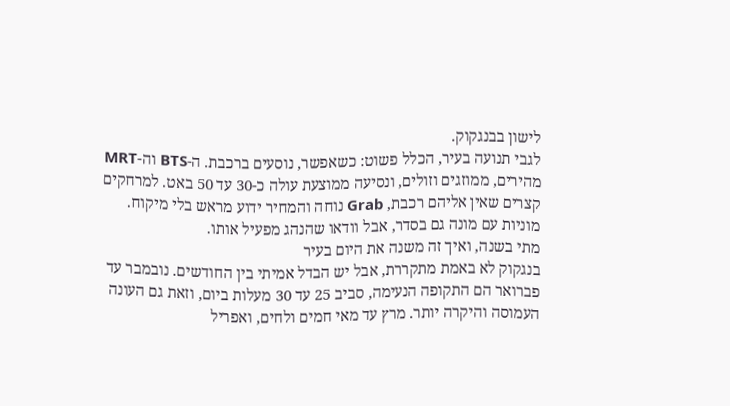לישון בבנגקוק.
לגבי תנועה בעיר, הכלל פשוט: כשאפשר, נוסעים ברכבת. ה-BTS וה-MRT מהירים, ממוזגים וזולים, ונסיעה ממוצעת עולה כ-30 עד 50 באט. למרחקים קצרים שאין אליהם רכבת, Grab נוחה והמחיר ידוע מראש בלי מיקוח. מוניות עם מונה גם בסדר, אבל וודאו שהנהג מפעיל אותו.
מתי בשנה, ואיך זה משנה את היום בעיר
בנגקוק לא באמת מתקררת, אבל יש הבדל אמיתי בין החודשים. נובמבר עד פברואר הם התקופה הנעימה, סביב 25 עד 30 מעלות ביום, וזאת גם העונה העמוסה והיקרה יותר. מרץ עד מאי חמים ולחים, ואפריל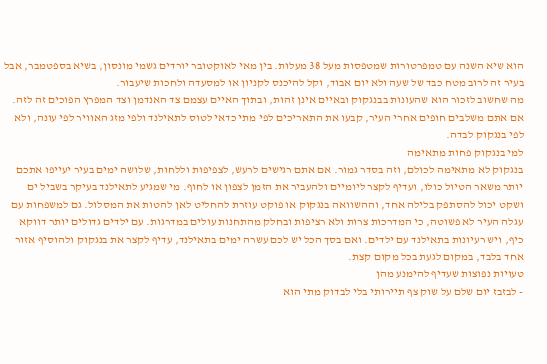הוא שיא השנה עם טמפרטורות שמטפסות מעל 38 מעלות. בין מאי לאוקטובר יורדים גשמי מונסון, בשיא בספטמבר, אבל בעיר זה לרוב מטח כבד של שעה ולא יום אבוד, וקל להיכנס לקניון או למסעדה ולחכות שיעבור.
מה שחשוב לזכור הוא שהעונות בבנגקוק ובאיים אינן זהות, ובתוך האיים עצמם צד האנדמן וצד המפרץ הפוכים זה לזה. אם אתם משלבים חופים אחרי העיר, קבעו את התאריכים לפי מתי כדאי לטוס לתאילנד ולפי מזג האוויר לפי עונה, ולא לפי בנגקוק לבדה.
למי בנגקוק פחות מתאימה
בנגקוק לא מתאימה לכולם, וזה בסדר גמור. אם אתם רגישים לרעש, לצפיפות וללחות, שלושה ימים בעיר יעייפו אתכם יותר משאר הטיול כולו, ועדיף לקצר ליומיים ולהעביר את הזמן לצפון או לחוף. מי שמגיע לתאילנד בעיקר בשביל ים ושקט יכול להסתפק בלילה אחד, וההשוואה בנגקוק או פוקט עוזרת להחליט לאן להטות את המסלול. גם למשפחות עם עגלה העיר לא פשוטה, כי המדרכות צרות ולא רציפות ובחלק מהתחנות עולים במדרגות. עם ילדים גדולים יותר דווקא כיף, ויש רעיונות בתאילנד עם ילדים. ואם בסך הכל יש לכם עשרה ימים בתאילנד, עדיף לקצר את בנגקוק ולהוסיף אזור אחד בלבד, במקום לגעת בכל מקום קצת.
טעויות נפוצות שעדיף להימנע מהן
- לבזבז יום שלם על שוק צף תיירותי בלי לבדוק מתי הוא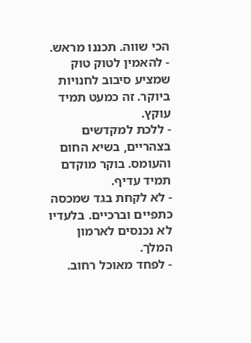הכי שווה. תכננו מראש.
- להאמין לטוק טוק שמציע סיבוב לחנויות ביוקר. זה כמעט תמיד עוקץ.
- ללכת למקדשים בצהריים, בשיא החום והעומס. בוקר מוקדם תמיד עדיף.
- לא לקחת בגד שמכסה כתפיים וברכיים. בלעדיו לא נכנסים לארמון המלך.
- לפחד מאוכל רחוב.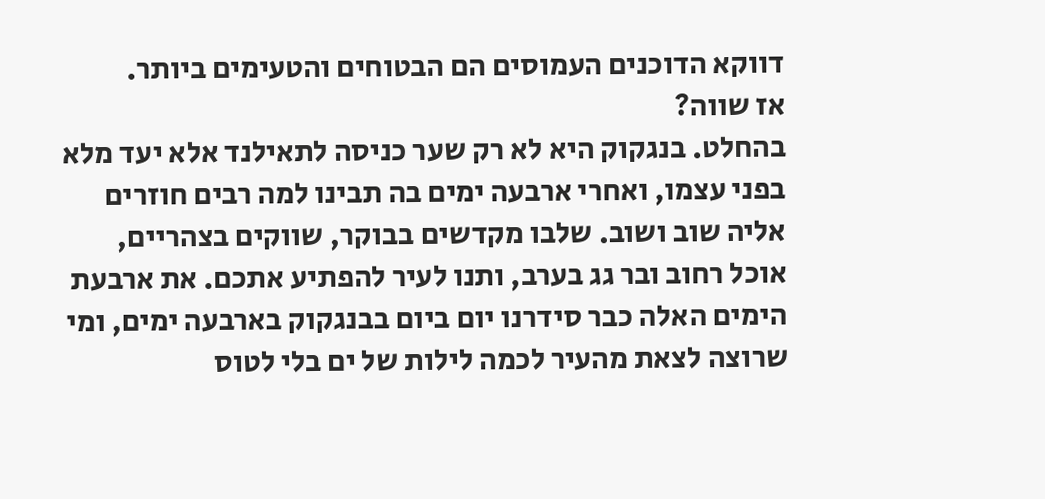דווקא הדוכנים העמוסים הם הבטוחים והטעימים ביותר.
אז שווה?
בהחלט. בנגקוק היא לא רק שער כניסה לתאילנד אלא יעד מלא בפני עצמו, ואחרי ארבעה ימים בה תבינו למה רבים חוזרים אליה שוב ושוב. שלבו מקדשים בבוקר, שווקים בצהריים, אוכל רחוב ובר גג בערב, ותנו לעיר להפתיע אתכם. את ארבעת הימים האלה כבר סידרנו יום ביום בבנגקוק בארבעה ימים, ומי שרוצה לצאת מהעיר לכמה לילות של ים בלי לטוס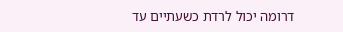דרומה יכול לרדת כשעתיים עד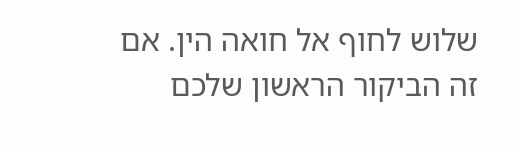שלוש לחוף אל חואה הין. אם זה הביקור הראשון שלכם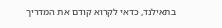בתאילנד, כדאי לקרוא קודם את המדריך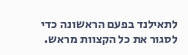לתאילנד בפעם הראשונה כדי לסגור את כל הקצוות מראש.